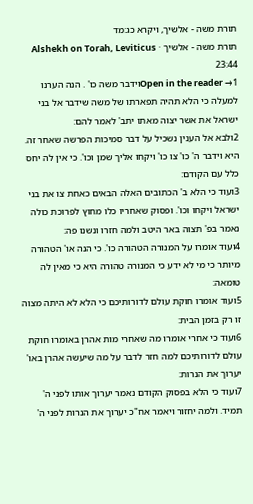תורת משה - אלשיך, ויקרא כג:מד
תורת משה - אלשיך · Alshekh on Torah, Leviticus 23:44
Open in the reader →1וידבר משה כו' . הנה הערנו למעלה כי הלא תהיה תפארתו של משה שידבר אל בני ישראל את אשר יצוה מאתו יתב' לאמר להם:
2ולבא אל הענין נשכיל על דבר סמיכות הפרשה שאחר זה. היא וידבר ה' כו' צו כו' ויקחו אליך שמן וכו'. כי אין לה יחס כלל עם הקודם:
3ועוד כי הלא ב' הכתובים האלה הבאים כאחת צו את בני ישראל ויקחו וכו'. ופסוק שאחריו כלו מחוץ לפרוכת כולה נאמר בפ' תצוה באר היטב ולמה חזרו ונשנו פה:
4ועוד אומרו על המנורה הטהורה כו'. כי הנה או' הטהורה מיותר כי מי לא ידע כי המנורה טהורה היא כי מאין לה טומאה:
5ועוד אומרו חוקת עולם לדורותיכם כי הלא לא היתה מצוה זו רק בזמן הבית:
6ועוד כי אחרי אומרו מה שאחרי מות אהרן באומרו חוקת עולם לדורותיכם למה חזר לדבר על מה שיעשה אהרן באו' יערוך את הנרות:
7ועוד כי הלא בפסוק הקודם נאמר יערוך אותו לפני ה' תמיד. ולמה יחזור ויאמר אח"כ יערוך את הנרות לפני ה'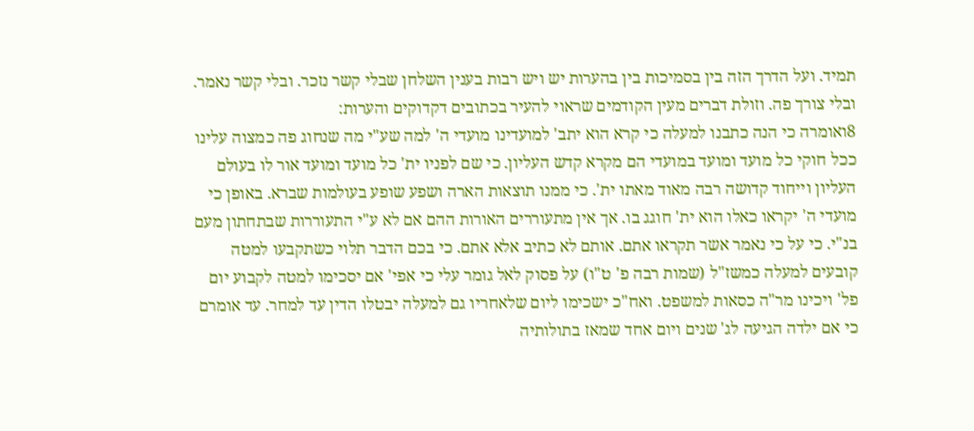תמיד. ועל הדרך הזה בין בסמיכות בין בהערות יש ויש רבות בענין השלחן שבלי קשר נזכר. ובלי קשר נאמר. ובלי צורך פה. וזולת דברים מעין הקודמים שראוי להעיר בכתובים דקדוקים והערות:
8ואומרה כי הנה כתבנו למעלה כי קרא הוא יתב' למועדינו מועדי ה' למה שע"י מה שנחוג פה כמצוה עלינו ככל חוקי כל מועד ומועד במועדי הם מקרא קדש העליון. כי שם לפניו ית' כל מועד ומועד אור לו בעולם העליון וייחוד קדושה רבה מאוד מאתו ית'. כי ממנו תוצאות הארה ושפע שופע בעולמות שברא. באופן כי מועדי ה' יקראו כאלו הוא ית' חוגג בו. אך אין מתעוררים האורות ההם אם לא ע"י התעוררות שבתחתון מעם בנ"י. כי על כי נאמר אשר תקראו אתם. אותם לא כתיב אלא אתם. כי בכם הדבר תלוי כשתקבעו למטה קובעים למעלה כמשז"ל (שמות רבה פ' ט"ו) על פסוק לאל גומר עלי כי אפי' אם יסכימו למטה לקבוע יום פל' ויכינו מר"ה כסאות למשפט. ואח"כ ישכימו ליום שלאחריו גם למעלה יבטלו הדין עד למחר. עד אומרם כי אם ילדה הגיעה לג' שנים ויום אחד שמאז בתולותיה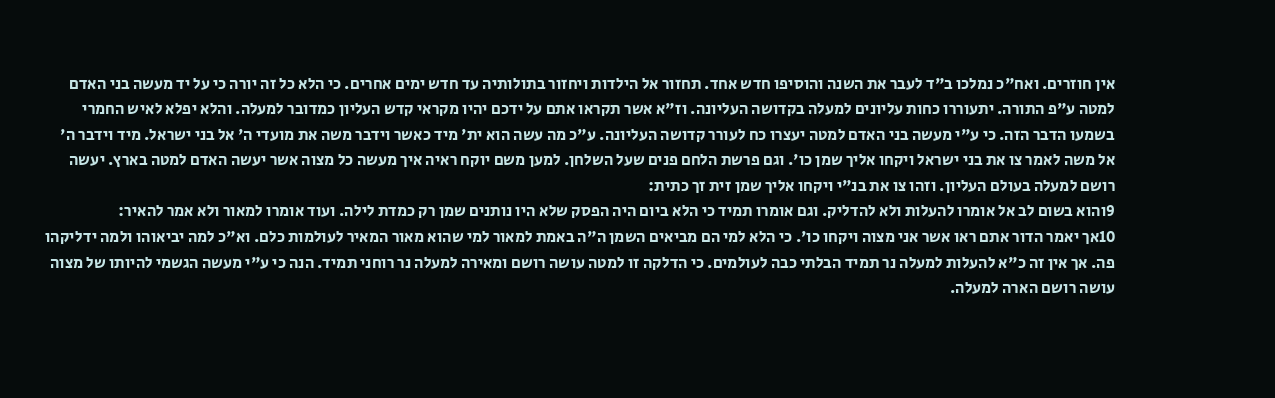אין חוזרים. ואח"כ נמלכו ב"ד לעבר את השנה והוסיפו חדש אחד. תחזור אל הילדות ויחזור בתולותיה עד חדש ימים אחרים. כי הלא כל זה יורה כי על יד מעשה בני האדם למטה ע"פ התורה. יתעוררו כחות עליונים למעלה בקדושה העליונה. וז"א אשר תקראו אתם על ידכם יהיו מקראי קדש העליון כמדובר למעלה. והלא יפלא לאיש החמרי בשמעו הדבר הזה. כי ע"י מעשה בני האדם למטה יעצרו כח לעורר קדושה העליונה. ע"כ מה עשה הוא ית' מיד כאשר וידבר משה את מועדי ה' אל בני ישראל. מיד וידבר ה' אל משה לאמר צו את בני ישראל ויקחו אליך שמן כו'. וגם פרשת הלחם פנים שעל השלחן. למען משם יוקח ראיה איך מעשה כל מצוה אשר יעשה האדם למטה בארץ. יעשה רושם למעלה בעולם העליון. וזהו צו את בנ"י ויקחו אליך שמן זית זך כתית:
9והוא בשום לב אל אומרו להעלות ולא להדליק. וגם אומרו תמיד כי הלא ביום היה הפסק שלא היו נותנים שמן רק כמדת לילה. ועוד אומרו למאור ולא אמר להאיר:
10אך יאמר הדור אתם ראו אשר אני מצוה ויקחו כו'. כי הלא למי הם מביאים השמן ה"ה באמת למאור למי שהוא מאור המאיר לעולמות כלם. וא"כ למה יביאוהו ולמה ידליקהו פה. אך אין זה כ"א להעלות למעלה נר תמיד הבלתי כבה לעולמים. כי הדלקה זו למטה עושה רושם ומאירה למעלה נר רוחני תמיד. הנה כי ע"י מעשה הגשמי להיותו של מצוה עושה רושם הארה למעלה.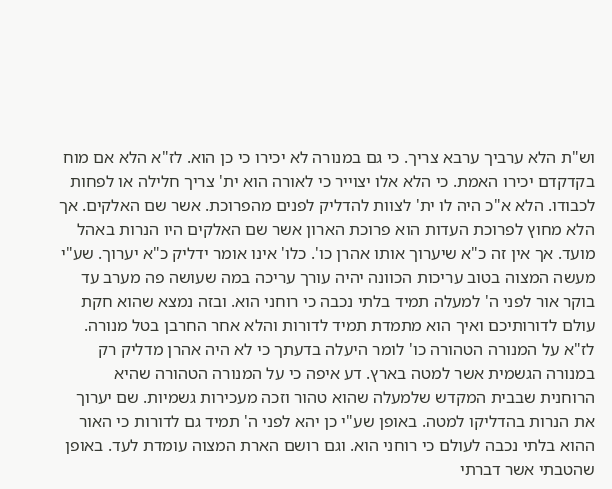וש"ת הלא ערביך ערבא צריך. כי גם במנורה לא יכירו כי כן הוא. לז"א הלא אם מוח בקדקדם יכירו האמת. כי הלא אלו יצוייר כי לאורה הוא ית' צריך חלילה או לפחות לכבודו. הלא א"כ היה לו ית' לצוות להדליק לפנים מהפרוכת. אשר שם האלקים. אך הלא מחוץ לפרוכת העדות הוא פרוכת הארון אשר שם האלקים היו הנרות באהל מועד. אך אין זה כ"א שיערוך אותו אהרן כו'. כלו' אינו אומר ידליק כ"א יערוך. שע"י מעשה המצוה בטוב עריכות הכוונה יהיה עורך עריכה במה שעושה פה מערב עד בוקר אור לפני ה' למעלה תמיד בלתי נכבה כי רוחני הוא. ובזה נמצא שהוא חקת עולם לדורותיכם ואיך הוא מתמדת תמיד לדורות והלא אחר החרבן בטל מנורה. לז"א על המנורה הטהורה כו' לומר היעלה בדעתך כי לא היה אהרן מדליק רק במנורה הגשמית אשר למטה בארץ. דע איפה כי על המנורה הטהורה שהיא הרוחנית שבבית המקדש שלמעלה שהוא טהור וזכה מעכירות גשמיות. שם יערוך את הנרות בהדליקו למטה. באופן שע"י כן יהא לפני ה' תמיד גם לדורות כי האור ההוא בלתי נכבה לעולם כי רוחני הוא. וגם רושם הארת המצוה עומדת לעד. באופן שהטבתי אשר דברתי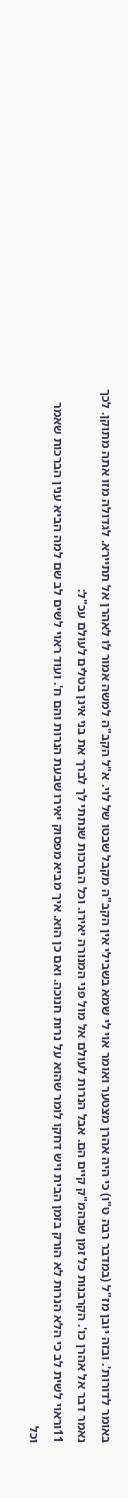באומר לדורות'. ובזה יובן מז"ל (במדבר רבה ט"ו) כי היה אהרן מצטער ואומר אוי לי שמא בשבילי אין הקב"ה מקבל שבטו של לוי. א"ל הקב"ה למשה אמור לו לאהרן אל תתיירא. לגדולה מזו אתה מתוקן. לכך נאמר דבר אל אהרן כו'. הקרבנות כל זמן שבהמ"ק קיים הם. אבל הנרות לעולם אל מול פני המנורה יאירו. וכל הברכות שנתתי לך לברך את בני אינן בטלים לעולם עכ"ל:
11וראוי לשית לב כי הלא הנרות לא הורק בזמן הבית ויש דחקו לומר שהוא על נרות חנוכה. ואם כן הוא. איך מביא מפסוק יאירו שבעת הנרות והם ח'. ועוד ראוי לשים לב שם למה הביא ענין הברכות שאמר וכל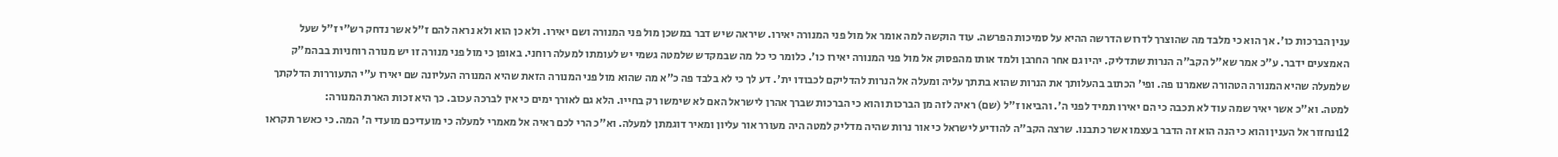ענין הברכות כו'. אך הוא כי מלבד מה שהוצרך לדרוש הדרשה ההיא על סמיכות הפרשה. עוד הוקשה למה אומר אל מול פני המנורה יאירו. שיראה שיש דבר במשכן מול פני המנורה ושם יאירו. ולא כן הוא ולא נראה להם ז"ל אשר נדחק רש"י ז"ל שעל האמצעים ידבר. ע"כ אמר שא"ל הקב"ה הנרות שתדליק. יהיו גם אחר החרבן ולמד אותו מהפסוק אל מול פני המנורה יאירו כו'. כלומר כי כל מה שבמקדש שלמטה גשמי יש לעומתו למעלה רוחני. באופן כי מול פני מנורה זו יש מנורה רוחניות בבהמ"ק שלמעלה שהיא המנורה הטהורה שאמרנו פה. ופי' הכתוב בהעלותך את הנרות שהוא בתתך עליה ומעלה אל הנרות להדליקם לכבודו ית'. דע לך כי לא בלבד פה כ"א מה שהוא מול פני המנורה הזאת שהיא המנורה העליונה שם יאירו ע"י התעוררות הדלקתך למטה. וא"כ אשר יאיר שמה עוד לא תכבה כי הם יאירו תמיד לפני ה'. והביאו ז"ל (שם) ראיה לזה מן הברכות והוא כי הברכות שברך אהרן לישראל האם לא שימשו רק בחייו. הלא גם לאורך ימים כי אין לברכה עכוב. כך היא זכות הארת המנורה:
12ונחזור אל הענין והוא כי הנה הוא זה הדבר בעצמו אשר כתבנו. שרצה הקב"ה להודיע לישראל כי אור נרות שהיה מדליק למטה היה מעורר אור עליון ומאיר דוגמתן למעלה. וא"כ הרי לכם ראיה אל מאמרי למעלה כי מועדיכם מועדי ה' המה. כי כאשר תקראו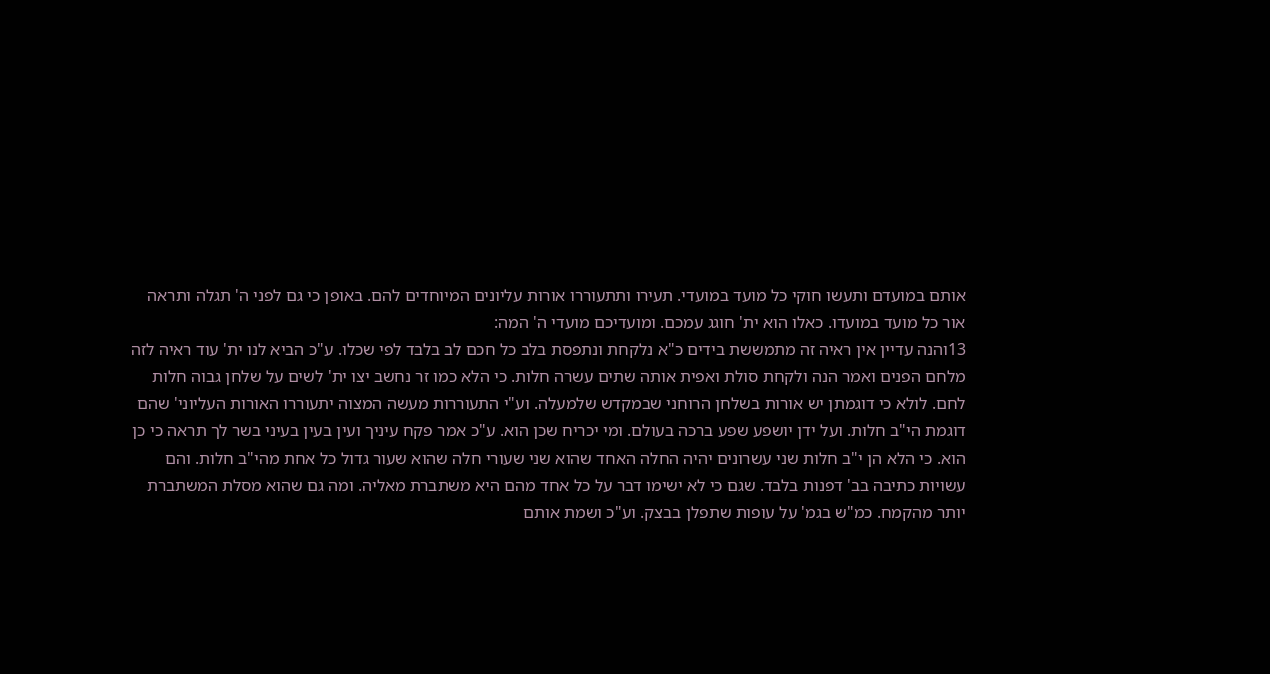אותם במועדם ותעשו חוקי כל מועד במועדי. תעירו ותתעוררו אורות עליונים המיוחדים להם. באופן כי גם לפני ה' תגלה ותראה אור כל מועד במועדו. כאלו הוא ית' חוגג עמכם. ומועדיכם מועדי ה' המה:
13והנה עדיין אין ראיה זה מתמששת בידים כ"א נלקחת ונתפסת בלב כל חכם לב בלבד לפי שכלו. ע"כ הביא לנו ית' עוד ראיה לזה מלחם הפנים ואמר הנה ולקחת סולת ואפית אותה שתים עשרה חלות. כי הלא כמו זר נחשב יצו ית' לשים על שלחן גבוה חלות לחם. לולא כי דוגמתן יש אורות בשלחן הרוחני שבמקדש שלמעלה. וע"י התעוררות מעשה המצוה יתעוררו האורות העליוני' שהם דוגמת הי"ב חלות. ועל ידן יושפע שפע ברכה בעולם. ומי יכריח שכן הוא. ע"כ אמר פקח עיניך ועין בעין בעיני בשר לך תראה כי כן הוא. כי הלא הן י"ב חלות שני עשרונים יהיה החלה האחד שהוא שני שעורי חלה שהוא שעור גדול כל אחת מהי"ב חלות. והם עשויות כתיבה בב' דפנות בלבד. שגם כי לא ישימו דבר על כל אחד מהם היא משתברת מאליה. ומה גם שהוא מסלת המשתברת יותר מהקמח. כמ"ש בגמ' על עופות שתפלן בבצק. וע"כ ושמת אותם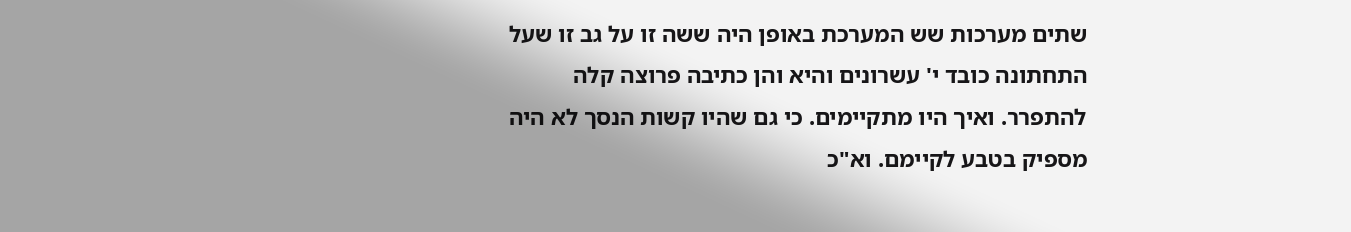שתים מערכות שש המערכת באופן היה ששה זו על גב זו שעל התחתונה כובד י' עשרונים והיא והן כתיבה פרוצה קלה להתפרר. ואיך היו מתקיימים. כי גם שהיו קשות הנסך לא היה מספיק בטבע לקיימם. וא"כ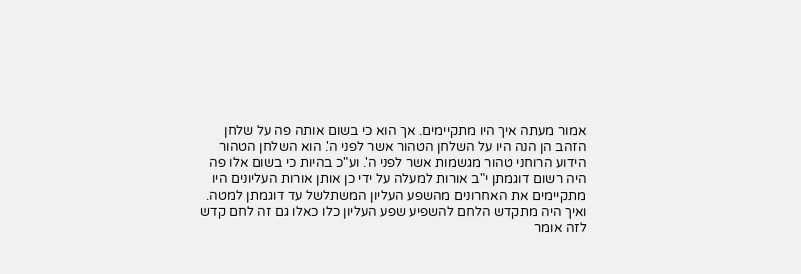אמור מעתה איך היו מתקיימים. אך הוא כי בשום אותה פה על שלחן הזהב הן הנה היו על השלחן הטהור אשר לפני ה'. הוא השלחן הטהור הידוע הרוחני טהור מגשמות אשר לפני ה'. וע"כ בהיות כי בשום אלו פה היה רשום דוגמתן י"ב אורות למעלה על ידי כן אותן אורות העליונים היו מתקיימים את האחרונים מהשפע העליון המשתלשל עד דוגמתן למטה. ואיך היה מתקדש הלחם להשפיע שפע העליון כלו כאלו גם זה לחם קדש לזה אומר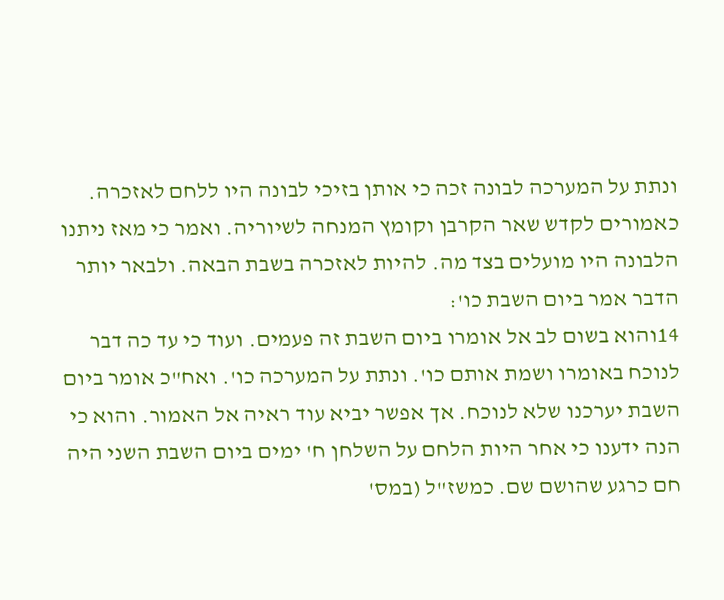ונתת על המערכה לבונה זכה כי אותן בזיכי לבונה היו ללחם לאזכרה. כאמורים לקדש שאר הקרבן וקומץ המנחה לשיוריה. ואמר כי מאז ניתנו הלבונה היו מועלים בצד מה. להיות לאזכרה בשבת הבאה. ולבאר יותר הדבר אמר ביום השבת כו':
14והוא בשום לב אל אומרו ביום השבת זה פעמים. ועוד כי עד כה דבר לנוכח באומרו ושמת אותם כו'. ונתת על המערכה כו'. ואח"כ אומר ביום השבת יערכנו שלא לנוכח. אך אפשר יביא עוד ראיה אל האמור. והוא כי הנה ידענו כי אחר היות הלחם על השלחן ח' ימים ביום השבת השני היה חם כרגע שהושם שם. כמשז"ל (במס'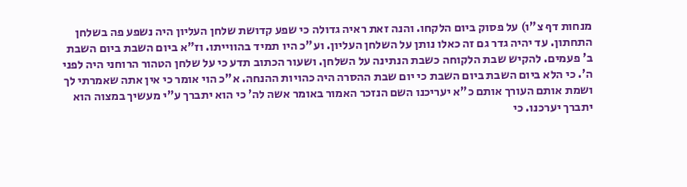מנחות דף צ"ו) על פסוק ביום הלקחו. והנה זאת ראיה גדולה כי שפע קדושת שלחן העליון היה נשפע פה בשלחן התחתון. עד יהיה גדר גם זה כאלו נותן על השלחן העליון. וע"כ היו תמיד בהווייתו. וז"א ביום השבת ביום השבת ב' פעמים. להקיש שבת הלקוחה כשבת הנתינה על השלחן. ושעור הכתוב תדע כי על שלחן הטהור הרוחני היה לפני ה'. כי הלא ביום השבת ביום השבת כי יום שבת ההסרה היה כהויות ההנחה. א"כ הוי אומר כי אין אתה שאמרתי לך ושמת אותם העורך אותם כ"א יעריכנו השם הנזכר האמור באומר אשה לה' כי הוא יתברך ע"י מעשיך במצוה הוא יתברך יערכנו. כי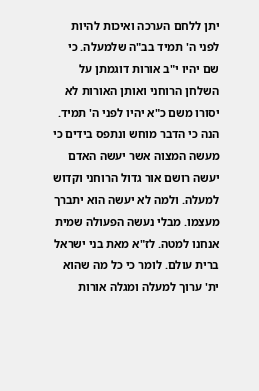יתן ללחם הערכה ואיכות להיות לפני ה' תמיד בב"ה שלמעלה. כי שם יהיו י"ב אורות דוגמתן על השלחן הרוחני ואותן האורות לא יסורו משם כ"א יהיו לפני ה' תמיד. הנה כי הדבר מוחש ונתפס בידים כי מעשה המצוה אשר יעשה האדם יעשה רושם אור גדול הרוחני וקדוש למעלה. ולמה לא יעשה הוא יתברך מעצמו. מבלי נעשה הפעולה שמית אנחנו למטה. לז"א מאת בני ישראל ברית עולם. לומר כי כל מה שהוא ית' ערוך למעלה ומגלה אורות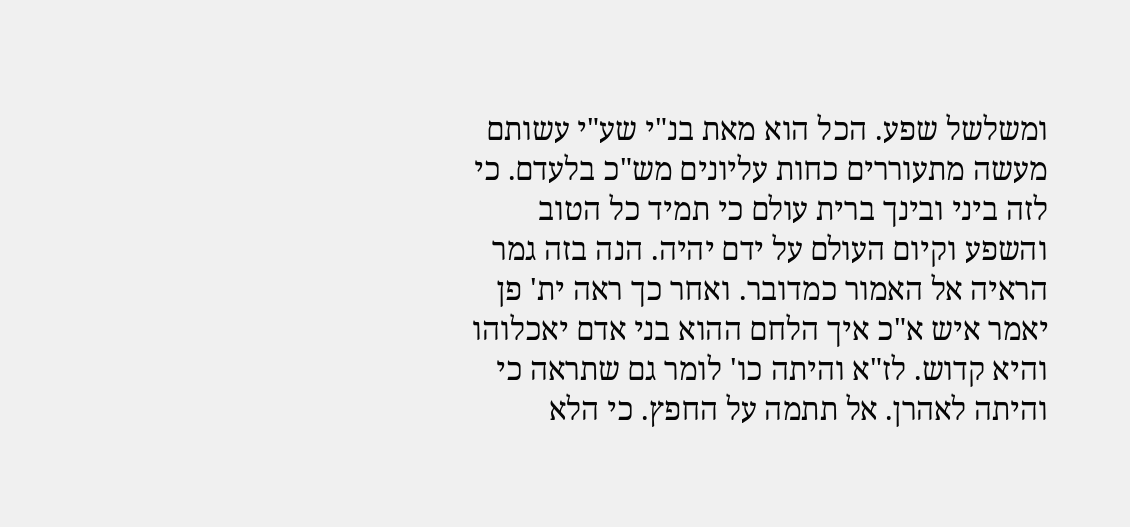ומשלשל שפע. הכל הוא מאת בנ"י שע"י עשותם מעשה מתעוררים כחות עליונים מש"כ בלעדם. כי לזה ביני ובינך ברית עולם כי תמיד כל הטוב והשפע וקיום העולם על ידם יהיה. הנה בזה גמר הראיה אל האמור כמדובר. ואחר כך ראה ית' פן יאמר איש א"כ איך הלחם ההוא בני אדם יאכלוהו והיא קדוש. לז"א והיתה כו' לומר גם שתראה כי והיתה לאהרן. אל תתמה על החפץ. כי הלא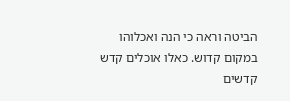הביטה וראה כי הנה ואכלוהו במקום קדוש. כאלו אוכלים קדש קדשים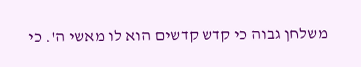משלחן גבוה כי קדש קדשים הוא לו מאשי ה'. כי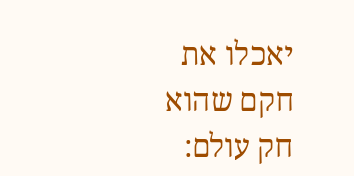יאכלו את חקם שהוא חק עולם: